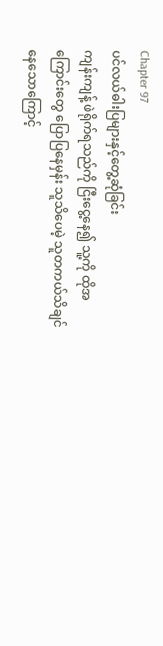Chapter 97
ပင်လယ်ဓါးပြများနှင့်တွေ့ဆုံခြင်း
ကျန်းကျန့် ဖဲရိုက်ရသည်ကို ငြီးငွေ့နေ၍ သူ့ကို ထိုအကြောင်းတွေ ပြောပြနေမှန်း သူသိပေမဲ့ သူတကယ်သိချင်နေသောကြောင့်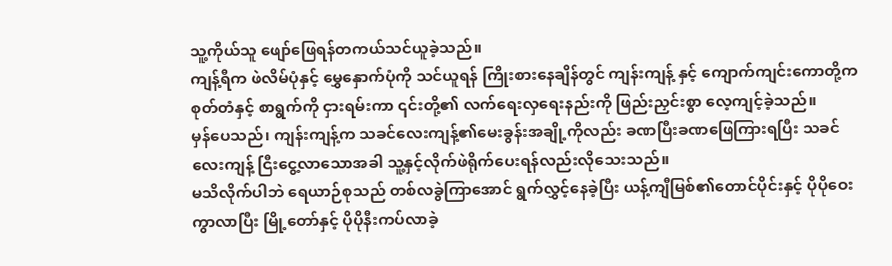သူ့ကိုယ်သူ ဖျော်ဖြေရန်တကယ်သင်ယူခဲ့သည်။
ကျန့်ရီက ဖဲလိမ်ပုံနှင့် မွှေနှောက်ပုံကို သင်ယူရန် ကြိုးစားနေချိန်တွင် ကျန်းကျန့် နှင့် ကျောက်ကျင်းကောတို့က စုတ်တံနှင့် စာရွက်ကို ငှားရမ်းကာ ၎င်းတို့၏ လက်ရေးလှရေးနည်းကို ဖြည်းညှင်းစွာ လေ့ကျင့်ခဲ့သည်။
မှန်ပေသည်၊ ကျန်းကျန့်က သခင်လေးကျန့်၏မေးခွန်းအချို့ကိုလည်း ခဏပြီးခဏဖြေကြားရပြီး သခင်လေးကျန့် ငြီးငွေ့လာသောအခါ သူ့နှင့်လိုက်ဖဲရိုက်ပေးရန်လည်းလိုသေးသည်။
မသိလိုက်ပါဘဲ ရေယာဉ်စုသည် တစ်လခွဲကြာအောင် ရွက်လွှင့်နေခဲ့ပြီး ယန့်ကျီမြစ်၏တောင်ပိုင်းနှင့် ပိုပိုဝေးကွာလာပြီး မြို့တော်နှင့် ပိုပိုနီးကပ်လာခဲ့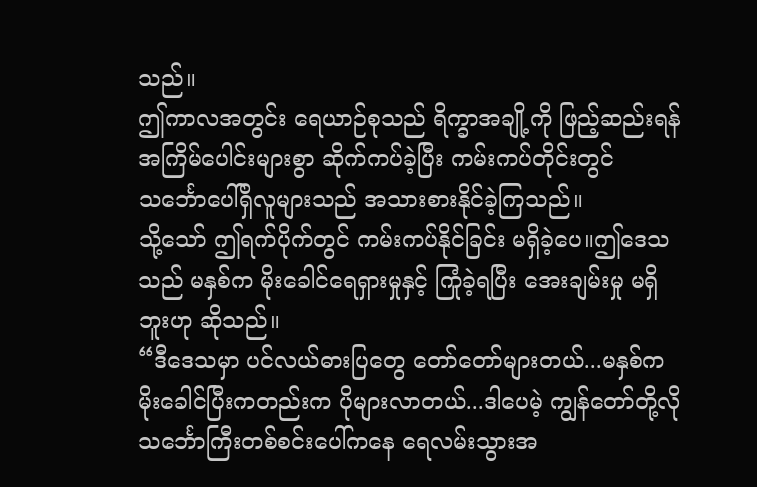သည်။
ဤကာလအတွင်း ရေယာဉ်စုသည် ရိက္ခာအချို့ကို ဖြည့်ဆည်းရန် အကြိမ်ပေါင်းများစွာ ဆိုက်ကပ်ခဲ့ပြီး ကမ်းကပ်တိုင်းတွင် သင်္ဘောပေါ်ရှိလူများသည် အသားစားနိုင်ခဲ့ကြသည်။
သို့သော် ဤရက်ပိုက်တွင် ကမ်းကပ်နိုင်ခြင်း မရှိခဲ့ပေ။ဤဒေသသည် မနှစ်က မိုးခေါင်ရေရှားမှုနှင့် ကြုံခဲ့ရပြီး အေးချမ်းမှု မရှိဘူးဟု ဆိုသည်။
“ဒီဒေသမှာ ပင်လယ်ဓားပြတွေ တော်တော်များတယ်...မနှစ်က မိုးခေါင်ပြီးကတည်းက ပိုများလာတယ်...ဒါပေမဲ့ ကျွန်တော်တို့လို သင်္ဘောကြီးတစ်စင်းပေါ်ကနေ ရေလမ်းသွားအ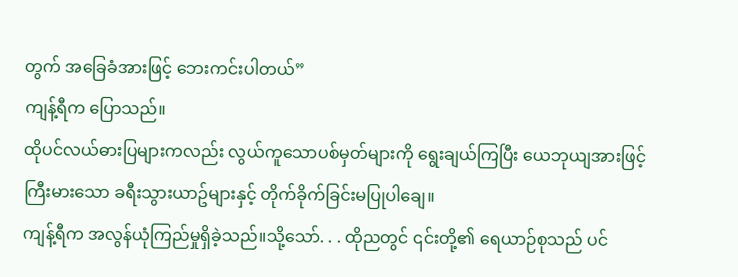တွက် အခြေခံအားဖြင့် ဘေးကင်းပါတယ်”
ကျန့်ရီက ပြောသည်။
ထိုပင်လယ်ဓားပြများကလည်း လွယ်ကူသောပစ်မှတ်များကို ရွေးချယ်ကြပြီး ယေဘုယျအားဖြင့် ကြီးမားသော ခရီးသွားယာဥ်များနှင့် တိုက်ခိုက်ခြင်းမပြုပါချေ။
ကျန့်ရီက အလွန်ယုံကြည်မှုရှိခဲ့သည်။သို့သော်. . . ထိုညတွင် ၎င်းတို့၏ ရေယာဉ်စုသည် ပင်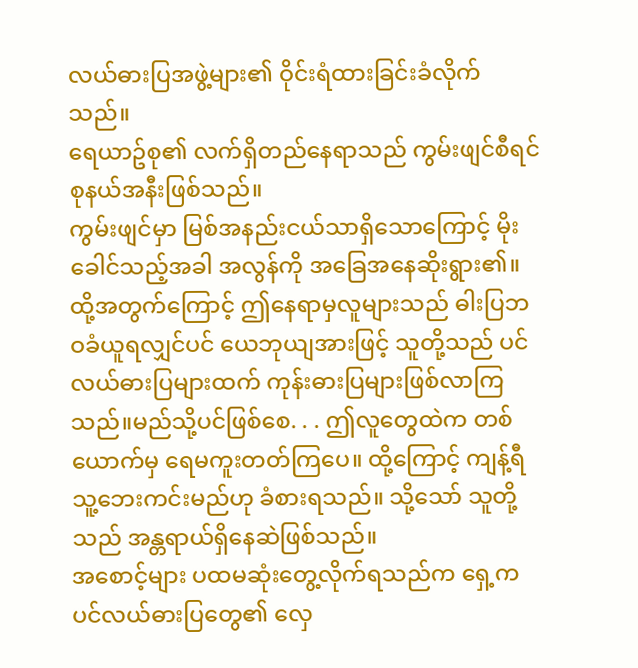လယ်ဓားပြအဖွဲ့များ၏ ဝိုင်းရံထားခြင်းခံလိုက်သည်။
ရေယာဥ်စု၏ လက်ရှိတည်နေရာသည် ကွမ်းဖျင်စီရင်စုနယ်အနီးဖြစ်သည်။
ကွမ်းဖျင်မှာ မြစ်အနည်းငယ်သာရှိသောကြောင့် မိုးခေါင်သည့်အခါ အလွန်ကို အခြေအနေဆိုးရွား၏။ထို့အတွက်ကြောင့် ဤနေရာမှလူများသည် ဓါးပြဘဝခံယူရလျှင်ပင် ယေဘုယျအားဖြင့် သူတို့သည် ပင်လယ်ဓားပြများထက် ကုန်းဓားပြများဖြစ်လာကြသည်။မည်သို့ပင်ဖြစ်စေ. . . ဤလူတွေထဲက တစ်ယောက်မှ ရေမကူးတတ်ကြပေ။ ထို့ကြောင့် ကျန့်ရီ သူ့ဘေးကင်းမည်ဟု ခံစားရသည်။ သို့သော် သူတို့သည် အန္တရာယ်ရှိနေဆဲဖြစ်သည်။
အစောင့်များ ပထမဆုံးတွေ့လိုက်ရသည်က ရှေ့က ပင်လယ်ဓားပြတွေ၏ လှေ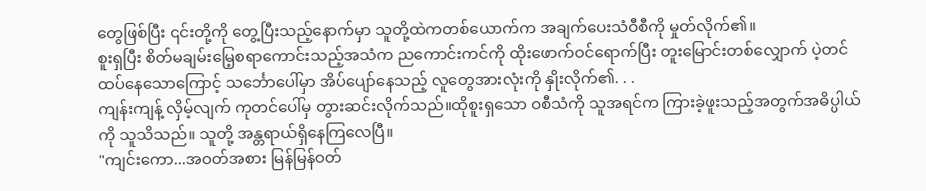တွေဖြစ်ပြီး ၎င်းတို့ကို တွေ့ပြီးသည့်နောက်မှာ သူတို့ထဲကတစ်ယောက်က အချက်ပေးသံဝီစီကို မှုတ်လိုက်၏။
စူးရှပြီး စိတ်မချမ်းမြေ့စရာကောင်းသည့်အသံက ညကောင်းကင်ကို ထိုးဖောက်ဝင်ရောက်ပြီး တူးမြောင်းတစ်လျှောက် ပဲ့တင်ထပ်နေသောကြောင့် သင်္ဘောပေါ်မှာ အိပ်ပျော်နေသည့် လူတွေအားလုံးကို နှိုးလိုက်၏. . .
ကျန်းကျန့် လှိမ့်လျက် ကုတင်ပေါ်မှ တွားဆင်းလိုက်သည်။ထိုစူးရှသော ဝစီသံကို သူအရင်က ကြားခဲ့ဖူးသည့်အတွက်အဓိပ္ပါယ်ကို သူသိသည်။ သူတို့ အန္တရာယ်ရှိနေကြလေပြီ။
"ကျင်းကော...အဝတ်အစား မြန်မြန်ဝတ်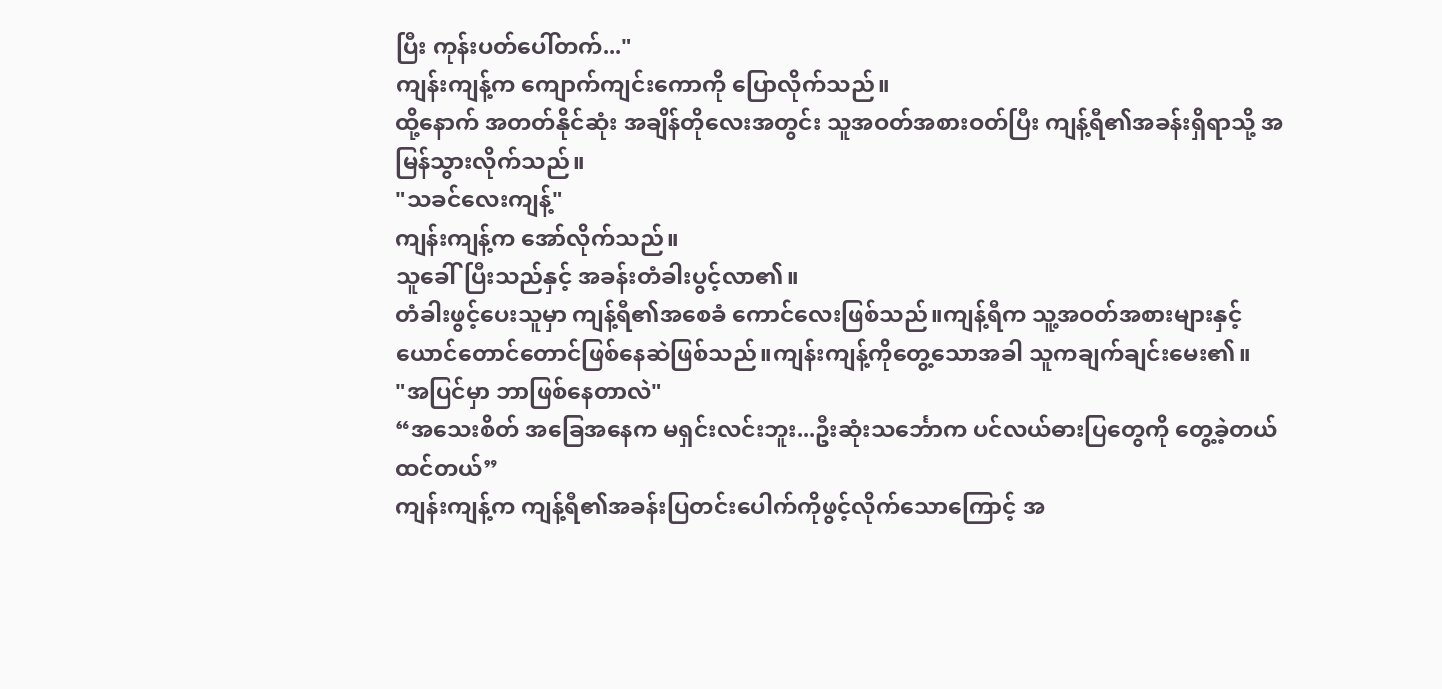ပြီး ကုန်းပတ်ပေါ်တက်..."
ကျန်းကျန့်က ကျောက်ကျင်းကောကို ပြောလိုက်သည်။
ထို့နောက် အတတ်နိုင်ဆုံး အချိန်တိုလေးအတွင်း သူအဝတ်အစားဝတ်ပြီး ကျန့်ရီ၏အခန်းရှိရာသို့ အမြန်သွားလိုက်သည်။
"သခင်လေးကျန့်"
ကျန်းကျန့်က အော်လိုက်သည်။
သူခေါ်ပြီးသည်နှင့် အခန်းတံခါးပွင့်လာ၏။
တံခါးဖွင့်ပေးသူမှာ ကျန့်ရီ၏အစေခံ ကောင်လေးဖြစ်သည်။ကျန့်ရီက သူ့အဝတ်အစားများနှင့် ယောင်တောင်တောင်ဖြစ်နေဆဲဖြစ်သည်။ကျန်းကျန့်ကိုတွေ့သောအခါ သူကချက်ချင်းမေး၏။
"အပြင်မှာ ဘာဖြစ်နေတာလဲ"
“အသေးစိတ် အခြေအနေက မရှင်းလင်းဘူး...ဦးဆုံးသင်္ဘောက ပင်လယ်ဓားပြတွေကို တွေ့ခဲ့တယ် ထင်တယ်”
ကျန်းကျန့်က ကျန့်ရီ၏အခန်းပြတင်းပေါက်ကိုဖွင့်လိုက်သောကြောင့် အ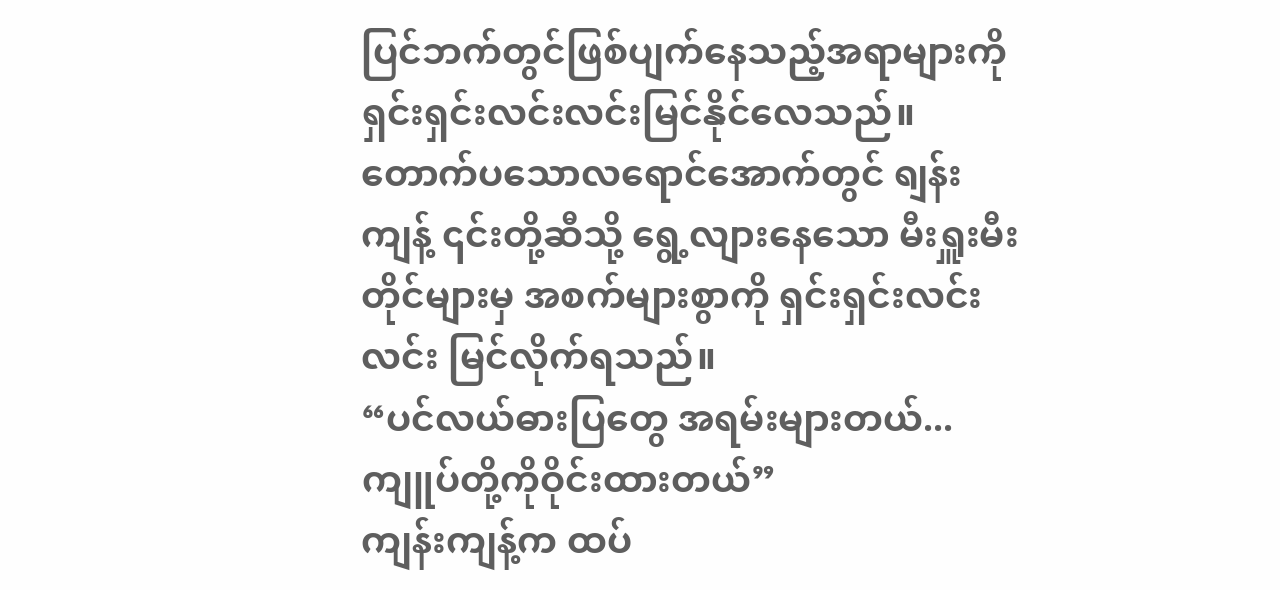ပြင်ဘက်တွင်ဖြစ်ပျက်နေသည့်အရာများကို ရှင်းရှင်းလင်းလင်းမြင်နိုင်လေသည်။
တောက်ပသောလရောင်အောက်တွင် ရျန်းကျန့် ၎င်းတို့ဆီသို့ ရွေ့လျားနေသော မီးရှူးမီးတိုင်များမှ အစက်များစွာကို ရှင်းရှင်းလင်းလင်း မြင်လိုက်ရသည်။
“ပင်လယ်ဓားပြတွေ အရမ်းများတယ်...ကျူပ်တို့ကိုဝိုင်းထားတယ်”
ကျန်းကျန့်က ထပ်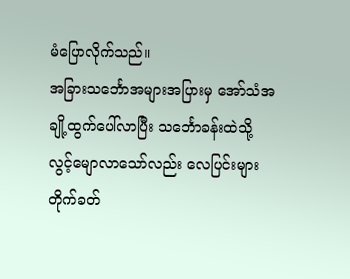မံပြောလိုက်သည်။
အခြားသင်္ဘောအများအပြားမှ အော်သံအချို့ထွက်ပေါ်လာပြီး သင်္ဘောခန်းထဲသို့ လွင့်မျောလာသော်လည်း လေပြင်းများတိုက်ခတ်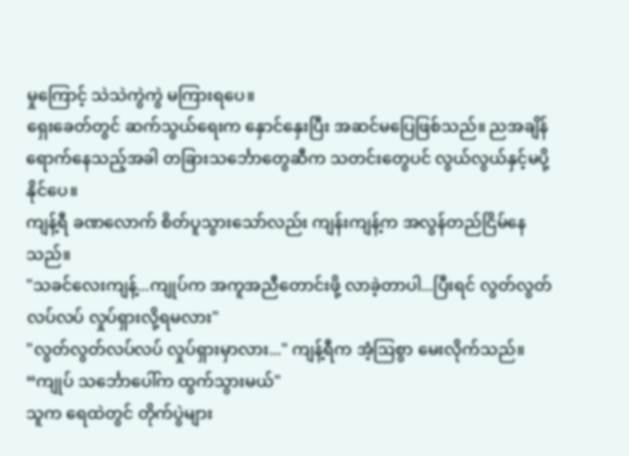မှုကြောင့် သဲသဲကွဲကွဲ မကြားရပေ။
ရှေးခေတ်တွင် ဆက်သွယ်ရေးက နှောင်နှေးပြီး အဆင်မပြေဖြစ်သည်။ ညအချိန်ရောက်နေသည့်အခါ တခြားသင်္ဘောတွေဆီက သတင်းတွေပင် လွယ်လွယ်နှင့်မပို့နိုင်ပေ။
ကျန့်ရီ ခဏလောက် စိတ်ပူသွားသော်လည်း ကျန်းကျန့်က အလွန်တည်ငြိမ်နေသည်။
"သခင်လေးကျန့်...ကျုပ်က အကူအညီတောင်းဖို့ လာခဲ့တာပါ...ပြီးရင် လွတ်လွတ်လပ်လပ် လှုပ်ရှားလို့ရမလား"
"လွတ်လွတ်လပ်လပ် လှုပ်ရှားမှာလား..." ကျန့်ရီက အံ့ဩစွာ မေးလိုက်သည်။
“ကျုပ် သင်္ဘောပေါ်က ထွက်သွားမယ်"
သူက ရေထဲတွင် တိုက်ပွဲများ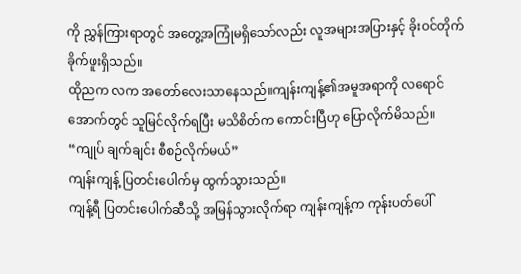ကို ညွှန်ကြားရာတွင် အတွေ့အကြုံမရှိသော်လည်း လူအများအပြားနှင့် ခိုးဝင်တိုက်ခိုက်ဖူးရှိသည်။
ထိုညက လက အတော်လေးသာနေသည်။ကျန်းကျန့်၏အမူအရာကို လရောင်အောက်တွင် သူမြင်လိုက်ရပြီး မသိစိတ်က ကောင်းပြီဟု ပြောလိုက်မိသည်။
“ကျုပ် ချက်ချင်း စီစဉ်လိုက်မယ်”
ကျန်းကျန့် ပြတင်းပေါက်မှ ထွက်သွားသည်။
ကျန့်ရီ ပြတင်းပေါက်ဆီသို့ အမြန်သွားလိုက်ရာ ကျန်းကျန့်က ကုန်းပတ်ပေါ်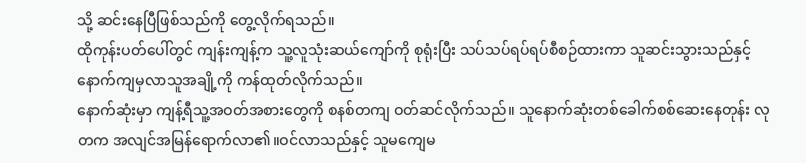သို့ ဆင်းနေပြီဖြစ်သည်ကို တွေ့လိုက်ရသည်။
ထိုကုန်းပတ်ပေါ်တွင် ကျန်းကျန့်က သူ့လူသုံးဆယ်ကျော်ကို စုရုံးပြီး သပ်သပ်ရပ်ရပ်စီစဉ်ထားကာ သူဆင်းသွားသည်နှင့် နောက်ကျမှလာသူအချို့ကို ကန်ထုတ်လိုက်သည်။
နောက်ဆုံးမှာ ကျန့်ရီသူ့အဝတ်အစားတွေကို စနစ်တကျ ဝတ်ဆင်လိုက်သည်။ သူနောက်ဆုံးတစ်ခေါက်စစ်ဆေးနေတုန်း လုတက အလျင်အမြန်ရောက်လာ၏။ဝင်လာသည်နှင့် သူမကျေမ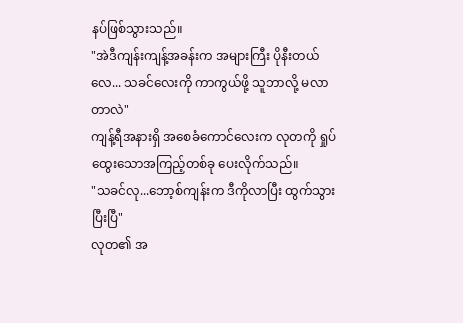နပ်ဖြစ်သွားသည်။
"အဲဒီကျန်းကျန့်အခန်းက အများကြီး ပိုနီးတယ်လေ... သခင်လေးကို ကာကွယ်ဖို့ သူဘာလို့ မလာတာလဲ"
ကျန့်ရီအနားရှိ အစေခံကောင်လေးက လုတကို ရှုပ်ထွေးသောအကြည့်တစ်ခု ပေးလိုက်သည်။
"သခင်လု...ဘော့စ်ကျန်းက ဒီကိုလာပြီး ထွက်သွားပြီးပြီ"
လုတ၏ အ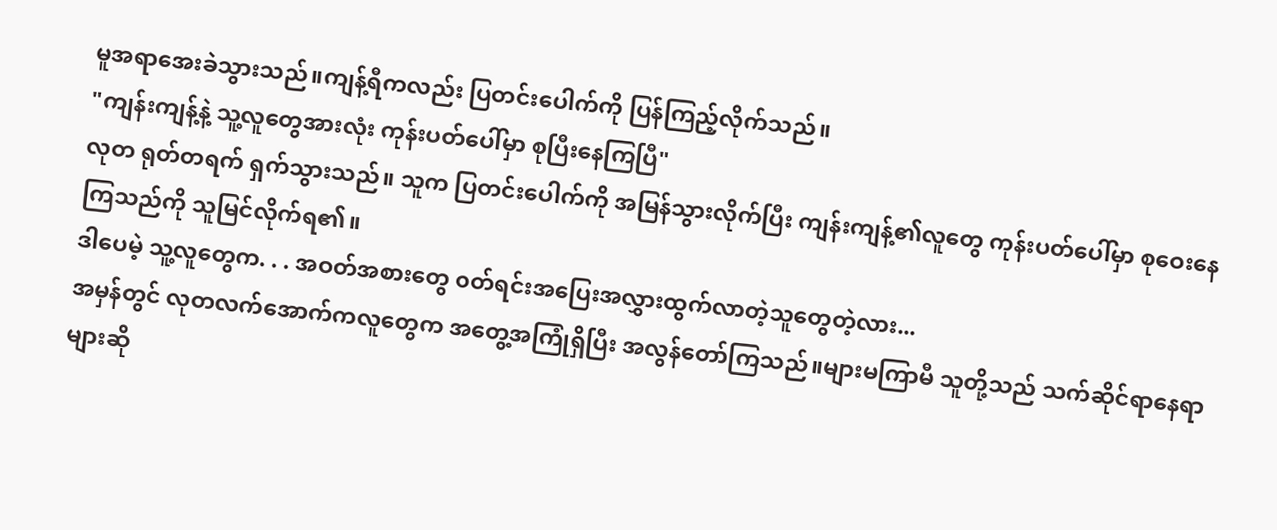မူအရာအေးခဲသွားသည်။ကျန့်ရီကလည်း ပြတင်းပေါက်ကို ပြန်ကြည့်လိုက်သည်။
"ကျန်းကျန့်နဲ့ သူ့လူတွေအားလုံး ကုန်းပတ်ပေါ်မှာ စုပြီးနေကြပြီ"
လုတ ရုတ်တရက် ရှက်သွားသည်။ သူက ပြတင်းပေါက်ကို အမြန်သွားလိုက်ပြီး ကျန်းကျန့်၏လူတွေ ကုန်းပတ်ပေါ်မှာ စုဝေးနေကြသည်ကို သူမြင်လိုက်ရ၏။
ဒါပေမဲ့ သူ့လူတွေက. . . အဝတ်အစားတွေ ၀တ်ရင်းအပြေးအလွှားထွက်လာတဲ့သူတွေတဲ့လား...
အမှန်တွင် လုတလက်အောက်ကလူတွေက အတွေ့အကြုံရှိပြီး အလွန်တော်ကြသည်။များမကြာမီ သူတို့သည် သက်ဆိုင်ရာနေရာများဆို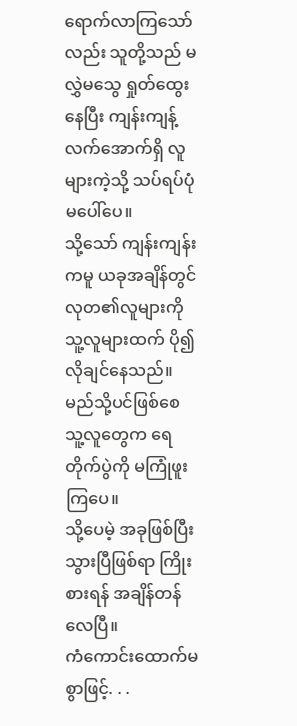ရောက်လာကြသော်လည်း သူတို့သည် မလွှဲမသွေ ရှုတ်ထွေးနေပြီး ကျန်းကျန့် လက်အောက်ရှိ လူများကဲ့သို့ သပ်ရပ်ပုံမပေါ်ပေ။
သို့သော် ကျန်းကျန်းကမူ ယခုအချိန်တွင် လုတ၏လူများကို သူ့လူများထက် ပို၍လိုချင်နေသည်။မည်သို့ပင်ဖြစ်စေ သူ့လူတွေက ရေတိုက်ပွဲကို မကြုံဖူးကြပေ။
သို့ပေမဲ့ အခုဖြစ်ပြီးသွားပြီဖြစ်ရာ ကြိုးစားရန် အချိန်တန်လေပြီ။
ကံကောင်းထောက်မစွာဖြင့်. . .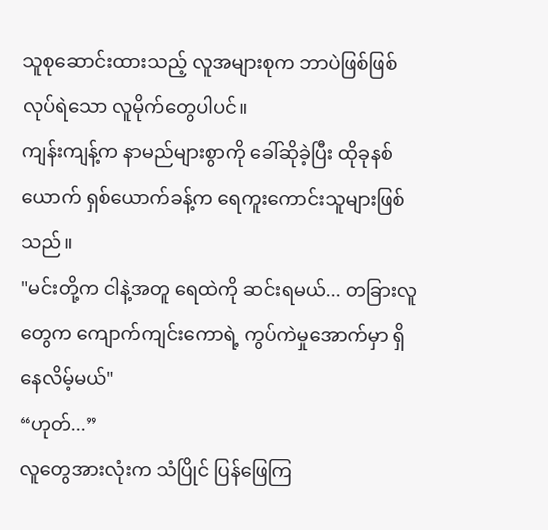သူစုဆောင်းထားသည့် လူအများစုက ဘာပဲဖြစ်ဖြစ် လုပ်ရဲသော လူမိုက်တွေပါပင်။
ကျန်းကျန့်က နာမည်များစွာကို ခေါ်ဆိုခဲ့ပြီး ထိုခုနစ်ယောက် ရှစ်ယောက်ခန့်က ရေကူးကောင်းသူများဖြစ်သည်။
"မင်းတို့က ငါနဲ့အတူ ရေထဲကို ဆင်းရမယ်... တခြားလူတွေက ကျောက်ကျင်းကောရဲ့ ကွပ်ကဲမှုအောက်မှာ ရှိနေလိမ့်မယ်"
“ဟုတ်...”
လူတွေအားလုံးက သံပြိုင် ပြန်ဖြေကြ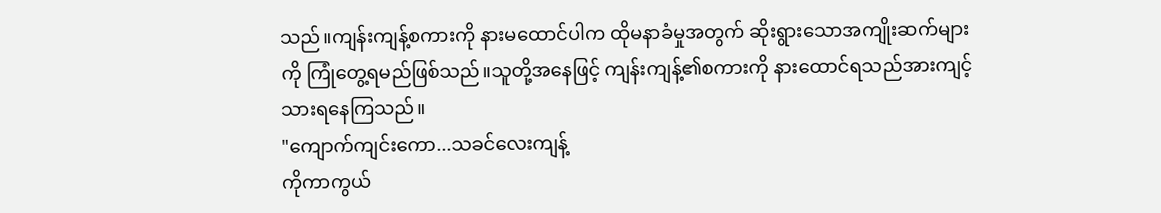သည်။ကျန်းကျန့်စကားကို နားမထောင်ပါက ထိုမနာခံမှုအတွက် ဆိုးရွားသောအကျိုးဆက်များကို ကြုံတွေ့ရမည်ဖြစ်သည်။သူတို့အနေဖြင့် ကျန်းကျန့်၏စကားကို နားထောင်ရသည်အားကျင့်သားရနေကြသည်။
"ကျောက်ကျင်းကော...သခင်လေးကျန့်
ကိုကာကွယ်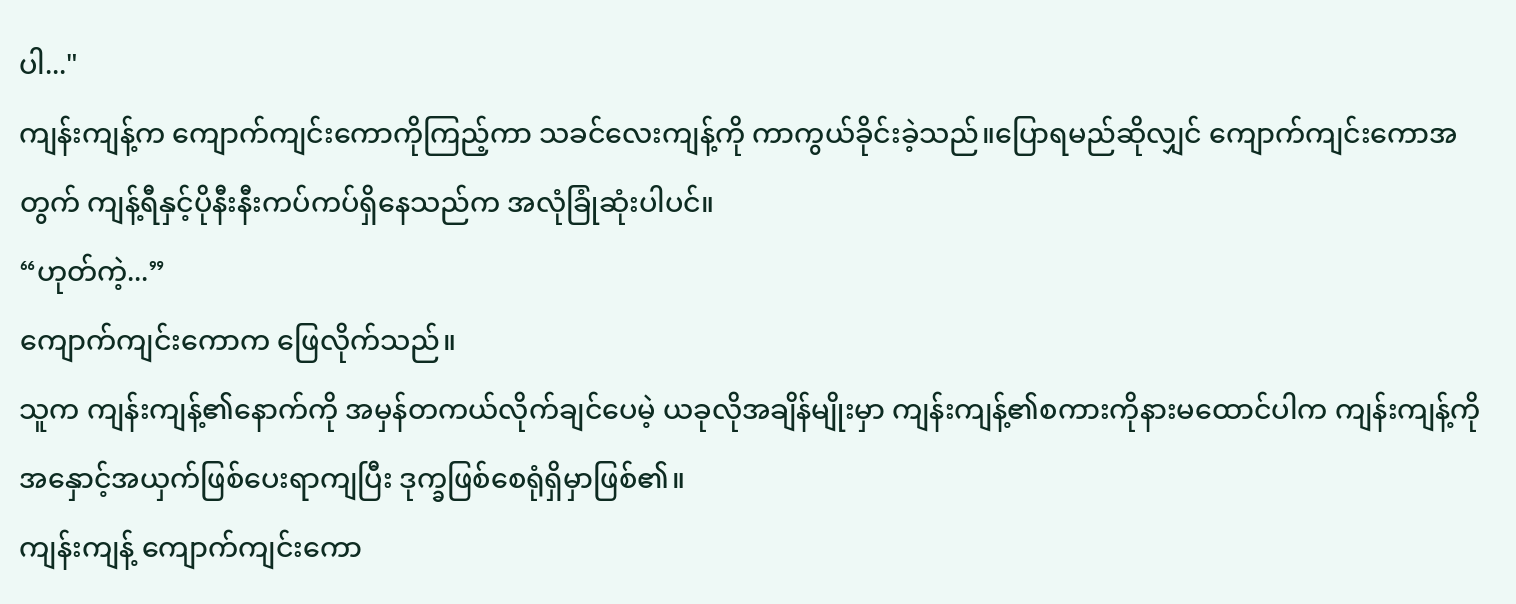ပါ..."
ကျန်းကျန့်က ကျောက်ကျင်းကောကိုကြည့်ကာ သခင်လေးကျန့်ကို ကာကွယ်ခိုင်းခဲ့သည်။ပြောရမည်ဆိုလျှင် ကျောက်ကျင်းကောအတွက် ကျန့်ရီနှင့်ပိုနီးနီးကပ်ကပ်ရှိနေသည်က အလုံခြုံဆုံးပါပင်။
“ဟုတ်ကဲ့...”
ကျောက်ကျင်းကောက ဖြေလိုက်သည်။
သူက ကျန်းကျန့်၏နောက်ကို အမှန်တကယ်လိုက်ချင်ပေမဲ့ ယခုလိုအချိန်မျိုးမှာ ကျန်းကျန့်၏စကားကိုနားမထောင်ပါက ကျန်းကျန့်ကို အနှောင့်အယှက်ဖြစ်ပေးရာကျပြီး ဒုက္ခဖြစ်စေရုံရှိမှာဖြစ်၏။
ကျန်းကျန့် ကျောက်ကျင်းကော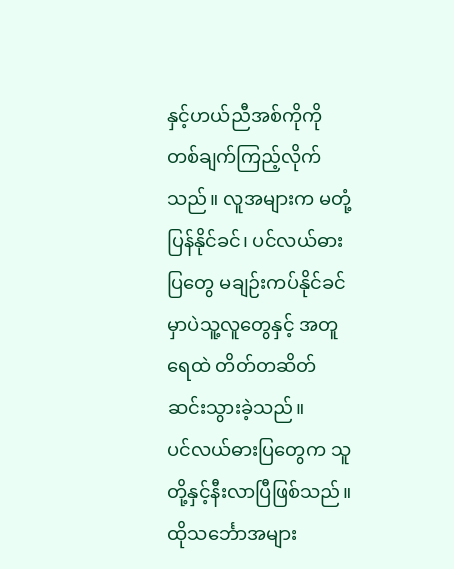နှင့်ဟယ်ညီအစ်ကိုကို တစ်ချက်ကြည့်လိုက်သည်။ လူအများက မတုံ့ပြန်နိုင်ခင်၊ ပင်လယ်ဓားပြတွေ မချဉ်းကပ်နိုင်ခင်မှာပဲသူ့လူတွေနှင့် အတူ ရေထဲ တိတ်တဆိတ် ဆင်းသွားခဲ့သည်။
ပင်လယ်ဓားပြတွေက သူတို့နှင့်နီးလာပြီဖြစ်သည်။
ထိုသင်္ဘောအများ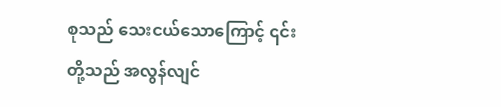စုသည် သေးငယ်သောကြောင့် ၎င်းတို့သည် အလွန်လျင်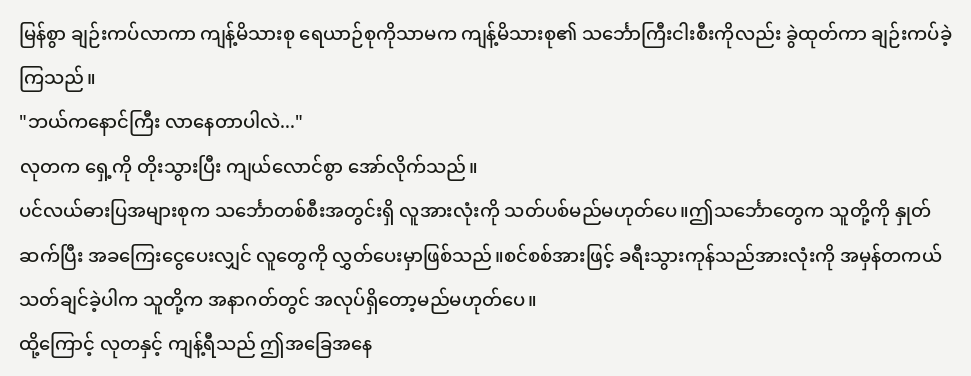မြန်စွာ ချဉ်းကပ်လာကာ ကျန့်မိသားစု ရေယာဉ်စုကိုသာမက ကျန့်မိသားစု၏ သင်္ဘောကြီးငါးစီးကိုလည်း ခွဲထုတ်ကာ ချဉ်းကပ်ခဲ့ကြသည်။
"ဘယ်ကနောင်ကြီး လာနေတာပါလဲ..."
လုတက ရှေ့ကို တိုးသွားပြီး ကျယ်လောင်စွာ အော်လိုက်သည်။
ပင်လယ်ဓားပြအများစုက သင်္ဘောတစ်စီးအတွင်းရှိ လူအားလုံးကို သတ်ပစ်မည်မဟုတ်ပေ။ဤသင်္ဘောတွေက သူတို့ကို နှုတ်ဆက်ပြီး အခကြေးငွေပေးလျှင် လူတွေကို လွှတ်ပေးမှာဖြစ်သည်။စင်စစ်အားဖြင့် ခရီးသွားကုန်သည်အားလုံးကို အမှန်တကယ်သတ်ချင်ခဲ့ပါက သူတို့က အနာဂတ်တွင် အလုပ်ရှိတော့မည်မဟုတ်ပေ။
ထို့ကြောင့် လုတနှင့် ကျန့်ရီသည် ဤအခြေအနေ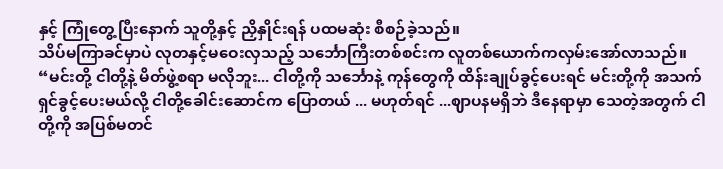နှင့် ကြုံတွေ့ပြီးနောက် သူတို့နှင့် ညှိနှိုင်းရန် ပထမဆုံး စီစဉ်ခဲ့သည်။
သိပ်မကြာခင်မှာပဲ လုတနှင့်မဝေးလှသည့် သင်္ဘောကြီးတစ်စင်းက လူတစ်ယောက်ကလှမ်းအော်လာသည်။
“မင်းတို့ ငါတို့နဲ့ မိတ်ဖွဲ့စရာ မလိုဘူး... ငါတို့ကို သင်္ဘောနဲ့ ကုန်တွေကို ထိန်းချုပ်ခွင့်ပေးရင် မင်းတို့ကို အသက်ရှင်ခွင့်ပေးမယ်လို့ ငါတို့ခေါင်းဆောင်က ပြောတယ် ... မဟုတ်ရင် ...ဈာပနမရှိဘဲ ဒီနေရာမှာ သေတဲ့အတွက် ငါတို့ကို အပြစ်မတင်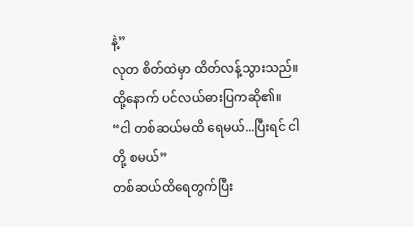နဲ့”
လုတ စိတ်ထဲမှာ ထိတ်လန့်သွားသည်။
ထို့နောက် ပင်လယ်ဓားပြကဆို၏။
“ငါ တစ်ဆယ်မထိ ရေမယ်...ပြီးရင် ငါတို့ စမယ်”
တစ်ဆယ်ထိရေတွက်ပြီး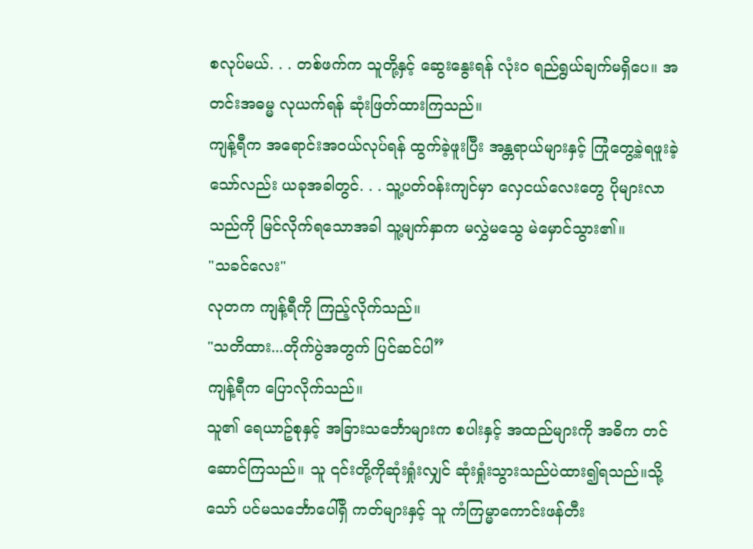စလုပ်မယ်. . . တစ်ဖက်က သူတို့နှင့် ဆွေးနွေးရန် လုံးဝ ရည်ရွယ်ချက်မရှိပေ။ အတင်းအဓမ္မ လုယက်ရန် ဆုံးဖြတ်ထားကြသည်။
ကျန့်ရီက အရောင်းအ၀ယ်လုပ်ရန် ထွက်ခဲ့ဖူးပြီး အန္တရာယ်များနှင့် ကြုံတွေ့ခဲ့ရဖူးခဲ့သော်လည်း ယခုအခါတွင်. . . သူ့ပတ်ဝန်းကျင်မှာ လှေငယ်လေးတွေ ပိုများလာသည်ကို မြင်လိုက်ရသောအခါ သူ့မျက်နှာက မလွှဲမသွေ မဲမှောင်သွား၏။
"သခင်လေး"
လုတက ကျန့်ရီကို ကြည့်လိုက်သည်။
"သတိထား...တိုက်ပွဲအတွက် ပြင်ဆင်ပါ”
ကျန့်ရီက ပြောလိုက်သည်။
သူ၏ ရေယာဥ်စုနှင့် အခြားသင်္ဘောများက စပါးနှင့် အထည်များကို အဓိက တင်ဆောင်ကြသည်။ သူ ၎င်းတို့ကိုဆုံးရှုံးလျှင် ဆုံးရှုံးသွားသည်ပဲထား၍ရသည်။သို့သော် ပင်မသင်္ဘောပေါ်ရှိ ကတ်များနှင့် သူ ကံကြမ္မာကောင်းဖန်တီး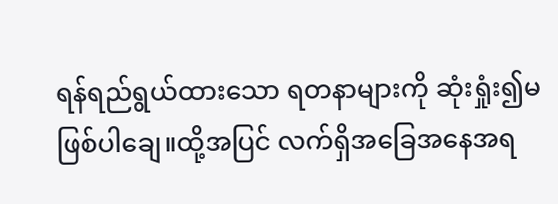ရန်ရည်ရွယ်ထားသော ရတနာများကို ဆုံးရှုံး၍မဖြစ်ပါချေ။ထို့အပြင် လက်ရှိအခြေအနေအရ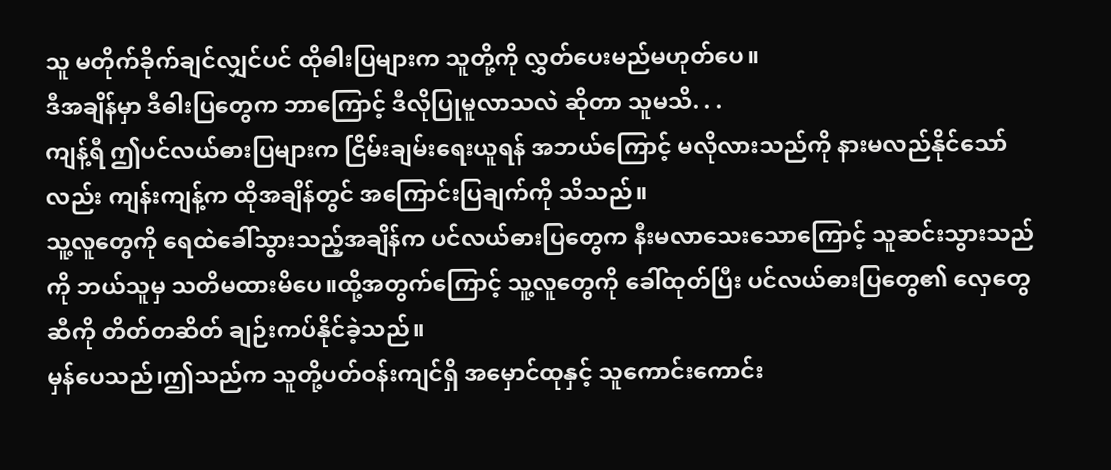သူ မတိုက်ခိုက်ချင်လျှင်ပင် ထိုဓါးပြများက သူတို့ကို လွှတ်ပေးမည်မဟုတ်ပေ။
ဒီအချိန်မှာ ဒီဓါးပြတွေက ဘာကြောင့် ဒီလိုပြုမူလာသလဲ ဆိုတာ သူမသိ. . .
ကျန့်ရီ ဤပင်လယ်ဓားပြများက ငြိမ်းချမ်းရေးယူရန် အဘယ်ကြောင့် မလိုလားသည်ကို နားမလည်နိုင်သော်လည်း ကျန်းကျန့်က ထိုအချိန်တွင် အကြောင်းပြချက်ကို သိသည်။
သူ့လူတွေကို ရေထဲခေါ်သွားသည့်အချိန်က ပင်လယ်ဓားပြတွေက နီးမလာသေးသောကြောင့် သူဆင်းသွားသည်ကို ဘယ်သူမှ သတိမထားမိပေ။ထို့အတွက်ကြောင့် သူ့လူတွေကို ခေါ်ထုတ်ပြီး ပင်လယ်ဓားပြတွေ၏ လှေတွေဆီကို တိတ်တဆိတ် ချဉ်းကပ်နိုင်ခဲ့သည်။
မှန်ပေသည်၊ဤသည်က သူတို့ပတ်ဝန်းကျင်ရှိ အမှောင်ထုနှင့် သူကောင်းကောင်း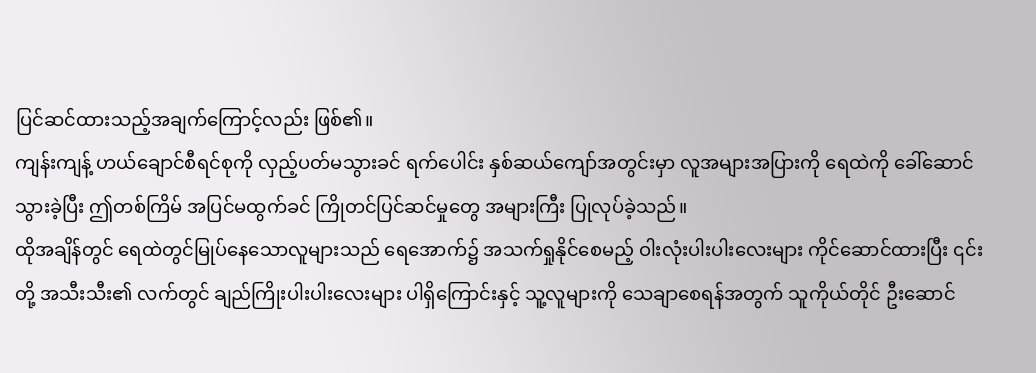ပြင်ဆင်ထားသည့်အချက်ကြောင့်လည်း ဖြစ်၏။
ကျန်းကျန့် ဟယ်ချောင်စီရင်စုကို လှည့်ပတ်မသွားခင် ရက်ပေါင်း နှစ်ဆယ်ကျော်အတွင်းမှာ လူအများအပြားကို ရေထဲကို ခေါ်ဆောင်သွားခဲ့ပြီး ဤတစ်ကြိမ် အပြင်မထွက်ခင် ကြိုတင်ပြင်ဆင်မှုတွေ အများကြီး ပြုလုပ်ခဲ့သည်။
ထိုအချိန်တွင် ရေထဲတွင်မြုပ်နေသောလူများသည် ရေအောက်၌ အသက်ရှုနိုင်စေမည့် ဝါးလုံးပါးပါးလေးများ ကိုင်ဆောင်ထားပြီး ၎င်းတို့ အသီးသီး၏ လက်တွင် ချည်ကြိုးပါးပါးလေးများ ပါရှိကြောင်းနှင့် သူ့လူများကို သေချာစေရန်အတွက် သူကိုယ်တိုင် ဦးဆောင်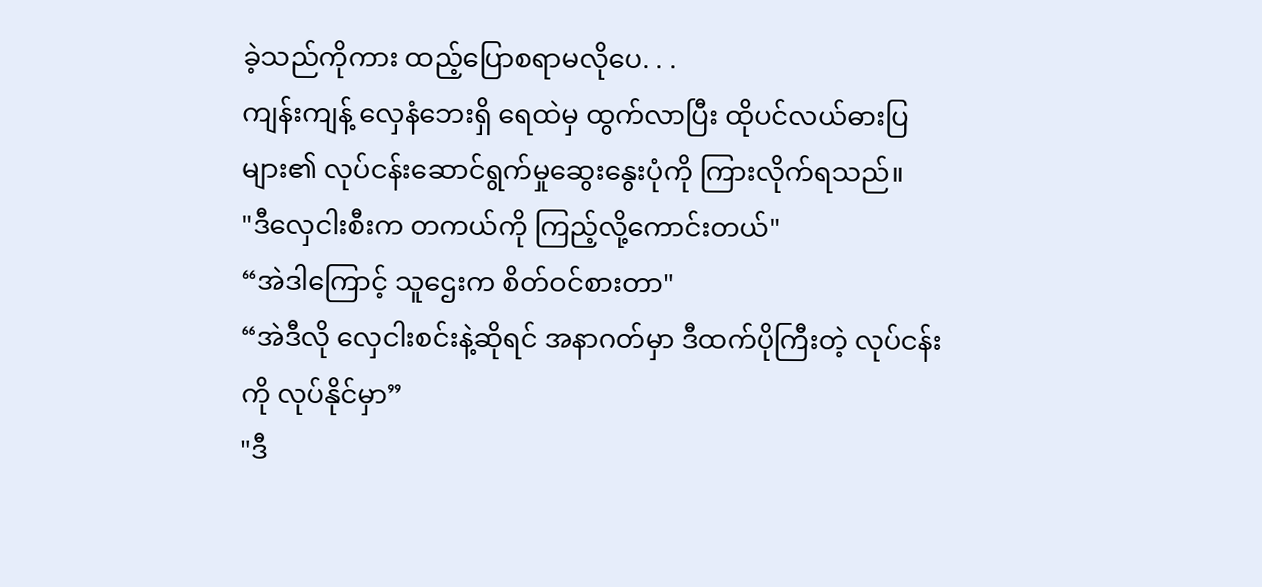ခဲ့သည်ကိုကား ထည့်ပြောစရာမလိုပေ. . .
ကျန်းကျန့် လှေနံဘေးရှိ ရေထဲမှ ထွက်လာပြီး ထိုပင်လယ်ဓားပြများ၏ လုပ်ငန်းဆောင်ရွက်မှုဆွေးနွေးပုံကို ကြားလိုက်ရသည်။
"ဒီလှေငါးစီးက တကယ်ကို ကြည့်လို့ကောင်းတယ်"
“အဲဒါကြောင့် သူဌေးက စိတ်ဝင်စားတာ"
“အဲဒီလို လှေငါးစင်းနဲ့ဆိုရင် အနာဂတ်မှာ ဒီထက်ပိုကြီးတဲ့ လုပ်ငန်းကို လုပ်နိုင်မှာ”
"ဒီ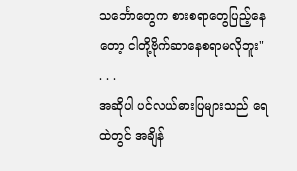သင်္ဘောတွေက စားစရာတွေပြည့်နေတော့ ငါတို့ဗိုက်ဆာနေစရာမလိုဘူး"
. . .
အဆိုပါ ပင်လယ်ဓားပြများသည် ရေထဲတွင် အချိန်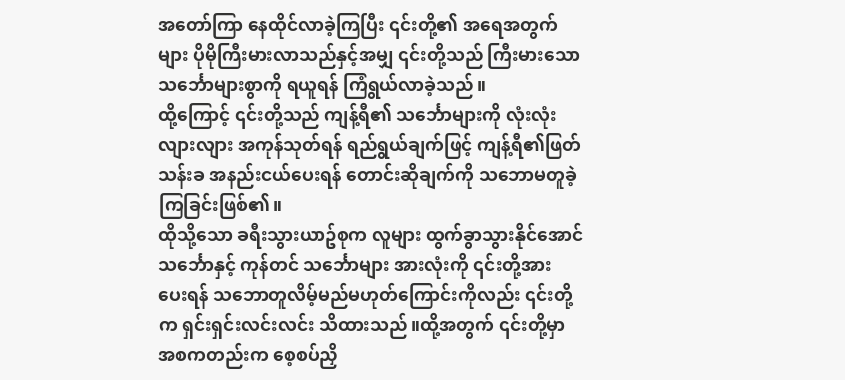အတော်ကြာ နေထိုင်လာခဲ့ကြပြီး ၎င်းတို့၏ အရေအတွက်များ ပိုမိုကြီးမားလာသည်နှင့်အမျှ ၎င်းတို့သည် ကြီးမားသော သင်္ဘောများစွာကို ရယူရန် ကြံရွယ်လာခဲ့သည်။
ထို့ကြောင့် ၎င်းတို့သည် ကျန့်ရီ၏ သင်္ဘောများကို လုံးလုံးလျားလျား အကုန်သုတ်ရန် ရည်ရွယ်ချက်ဖြင့် ကျန့်ရီ၏ဖြတ်သန်းခ အနည်းငယ်ပေးရန် တောင်းဆိုချက်ကို သဘောမတူခဲ့ကြခြင်းဖြစ်၏။
ထိုသို့သော ခရီးသွားယာဥ်စုက လူများ ထွက်ခွာသွားနိုင်အောင် သင်္ဘောနှင့် ကုန်တင် သင်္ဘောများ အားလုံးကို ၎င်းတို့အား ပေးရန် သဘောတူလိမ့်မည်မဟုတ်ကြောင်းကိုလည်း ၎င်းတို့က ရှင်းရှင်းလင်းလင်း သိထားသည်။ထို့အတွက် ၎င်းတို့မှာ အစကတည်းက စေ့စပ်ညှိ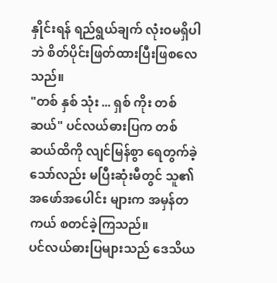နှိုင်းရန် ရည်ရွယ်ချက် လုံးဝမရှိပါဘဲ စိတ်ပိုင်းဖြတ်ထားပြီးဖြစလေသည်။
"တစ် နှစ် သုံး ... ရှစ် ကိုး တစ်ဆယ်" ပင်လယ်ဓားပြက တစ်ဆယ်ထိကို လျင်မြန်စွာ ရေတွက်ခဲ့သော်လည်း မပြီးဆုံးမီတွင် သူ၏အဖော်အပေါင်း များက အမှန်တကယ် စတင်ခဲ့ကြသည်။
ပင်လယ်ဓားပြများသည် ဒေသိယ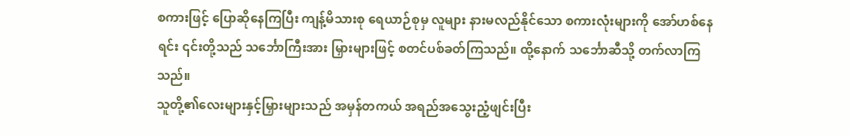စကားဖြင့် ပြောဆိုနေကြပြီး ကျန့်မိသားစု ရေယာဉ်စုမှ လူများ နားမလည်နိုင်သော စကားလုံးများကို အော်ဟစ်နေရင်း ၎င်းတို့သည် သင်္ဘောကြီးအား မြှားများဖြင့် စတင်ပစ်ခတ်ကြသည်။ ထို့နောက် သင်္ဘောဆီသို့ တက်လာကြသည်။
သူတို့၏လေးများနှင့်မြှားများသည် အမှန်တကယ် အရည်အသွေးညံ့ဖျင်းပြီး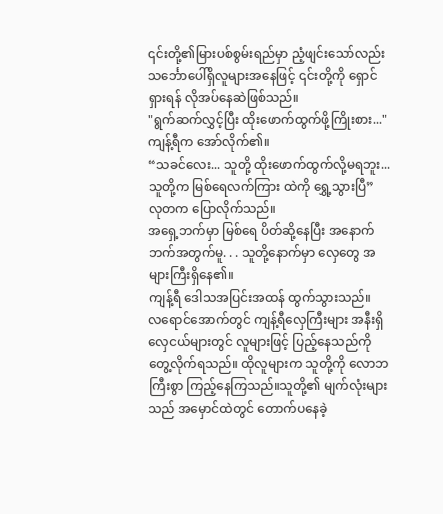၎င်းတို့၏မြားပစ်စွမ်းရည်မှာ ညံ့ဖျင်းသော်လည်း သင်္ဘောပေါ်ရှိလူများအနေဖြင့် ၎င်းတို့ကို ရှောင်ရှားရန် လိုအပ်နေဆဲဖြစ်သည်။
"ရွက်ဆက်လွှင့်ပြီး ထိုးဖောက်ထွက်ဖို့ကြိုးစား..."
ကျန့်ရီက အော်လိုက်၏။
“သခင်လေး... သူတို့ ထိုးဖောက်ထွက်လို့မရဘူး... သူတို့က မြစ်ရေလက်ကြား ထဲကို ရွှေ့သွားပြီ”
လုတက ပြောလိုက်သည်။
အရှေ့ဘက်မှာ မြစ်ရေ ပိတ်ဆို့နေပြီး အနောက်ဘက်အတွက်မူ. . . သူတို့နောက်မှာ လှေတွေ အများကြီးရှိနေ၏။
ကျန့်ရီ ဒေါသအပြင်းအထန် ထွက်သွားသည်။
လရောင်အောက်တွင် ကျန့်ရီလှေကြီးများ အနီးရှိ လှေငယ်များတွင် လူများဖြင့် ပြည့်နေသည်ကို တွေ့လိုက်ရသည်။ ထိုလူများက သူတို့ကို လောဘကြီးစွာ ကြည့်နေကြသည်။သူတို့၏ မျက်လုံးများသည် အမှောင်ထဲတွင် တောက်ပနေခဲ့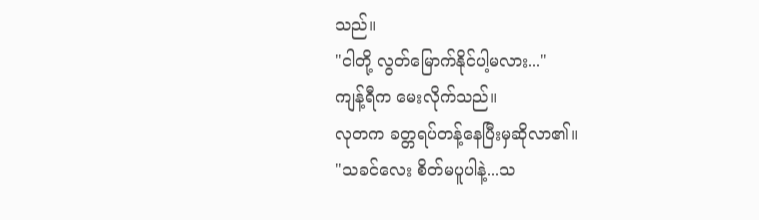သည်။
"ငါတို့ လွတ်မြောက်နိုင်ပါ့မလား..."
ကျန့်ရီက မေးလိုက်သည်။
လုတက ခတ္တရပ်တန့်နေပြီးမှဆိုလာ၏။
"သခင်လေး စိတ်မပူပါနဲ့...သ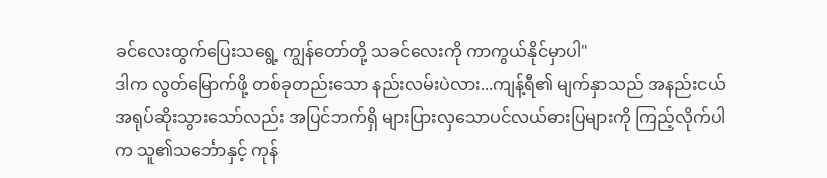ခင်လေးထွက်ပြေးသရွေ့ ကျွန်တော်တို့ သခင်လေးကို ကာကွယ်နိုင်မှာပါ"
ဒါက လွတ်မြောက်ဖို့ တစ်ခုတည်းသော နည်းလမ်းပဲလား...ကျန့်ရီ၏ မျက်နှာသည် အနည်းငယ် အရုပ်ဆိုးသွားသော်လည်း အပြင်ဘက်ရှိ များပြားလှသောပင်လယ်ဓားပြများကို ကြည့်လိုက်ပါက သူ၏သင်္ဘောနှင့် ကုန်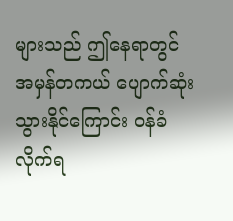များသည် ဤနေရာတွင် အမှန်တကယ် ပျောက်ဆုံးသွားနိုင်ကြောင်း ဝန်ခံလိုက်ရ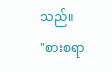သည်။
"စားစရာ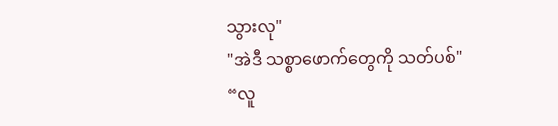သွားလု"
"အဲဒီ သစ္စာဖောက်တွေကို သတ်ပစ်"
“လူ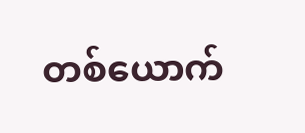တစ်ယောက်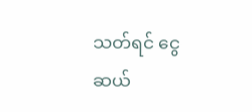သတ်ရင် ငွေဆယ်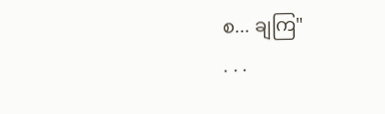စ... ချကြ"
. . .